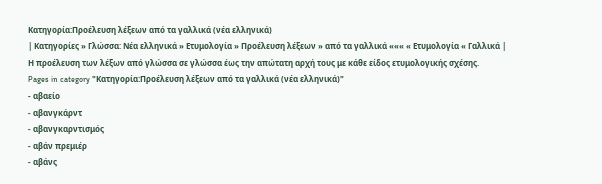Κατηγορία:Προέλευση λέξεων από τα γαλλικά (νέα ελληνικά)
| Κατηγορίες » Γλώσσα: Νέα ελληνικά » Ετυμολογία » Προέλευση λέξεων » από τα γαλλικά ««« « Ετυμολογία « Γαλλικά |
Η προέλευση των λέξων από γλώσσα σε γλώσσα έως την απώτατη αρχή τους με κάθε είδος ετυμολογικής σχέσης.
Pages in category "Κατηγορία:Προέλευση λέξεων από τα γαλλικά (νέα ελληνικά)"
- αβαείο
- αβανγκάρντ
- αβανγκαρντισμός
- αβάν πρεμιέρ
- αβάνς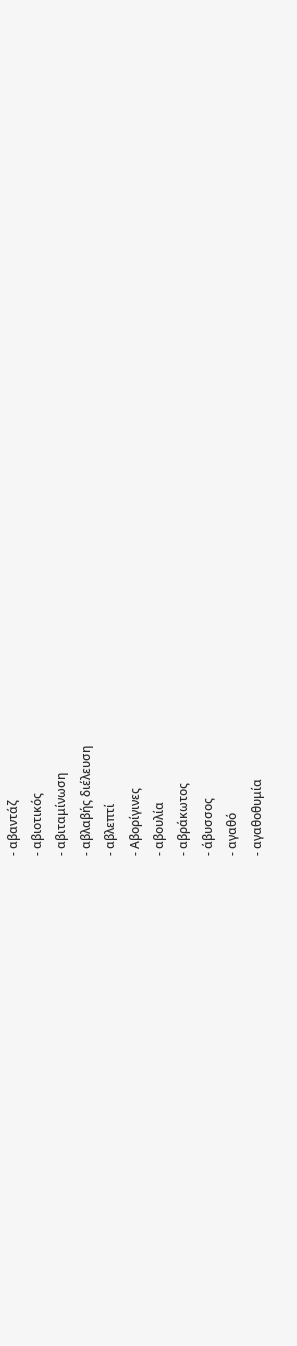- αβαντάζ
- αβιοτικός
- αβιταμίνωση
- αβλαβής διέλευση
- αβλεπτί
- Αβορίγινες
- αβουλία
- αβράκωτος
- άβυσσος
- αγαθό
- αγαθοθυμία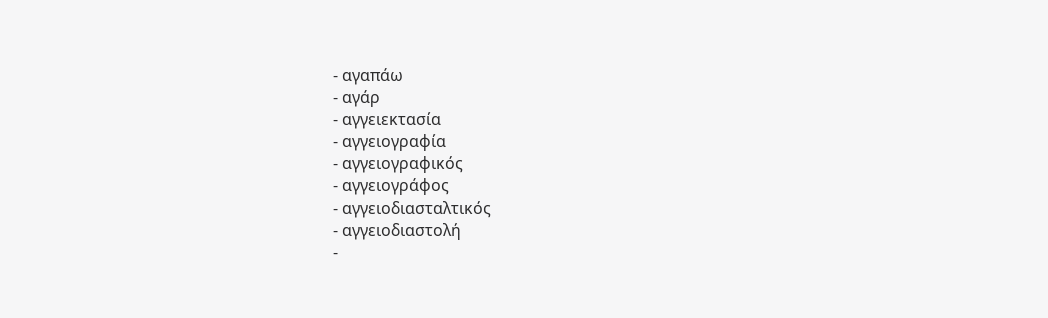- αγαπάω
- αγάρ
- αγγειεκτασία
- αγγειογραφία
- αγγειογραφικός
- αγγειογράφος
- αγγειοδιασταλτικός
- αγγειοδιαστολή
-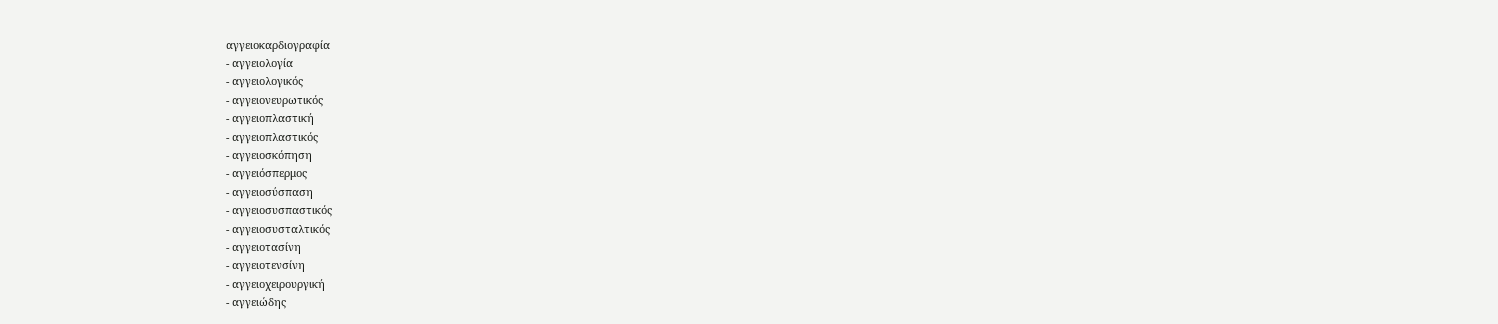αγγειοκαρδιογραφία
- αγγειολογία
- αγγειολογικός
- αγγειονευρωτικός
- αγγειοπλαστική
- αγγειοπλαστικός
- αγγειοσκόπηση
- αγγειόσπερμος
- αγγειοσύσπαση
- αγγειοσυσπαστικός
- αγγειοσυσταλτικός
- αγγειοτασίνη
- αγγειοτενσίνη
- αγγειοχειρουργική
- αγγειώδης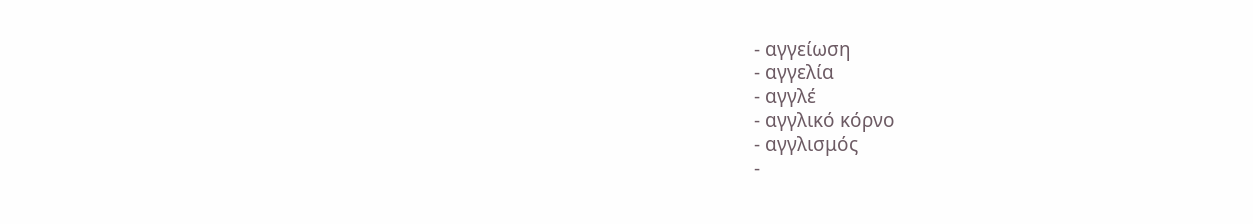- αγγείωση
- αγγελία
- αγγλέ
- αγγλικό κόρνο
- αγγλισμός
-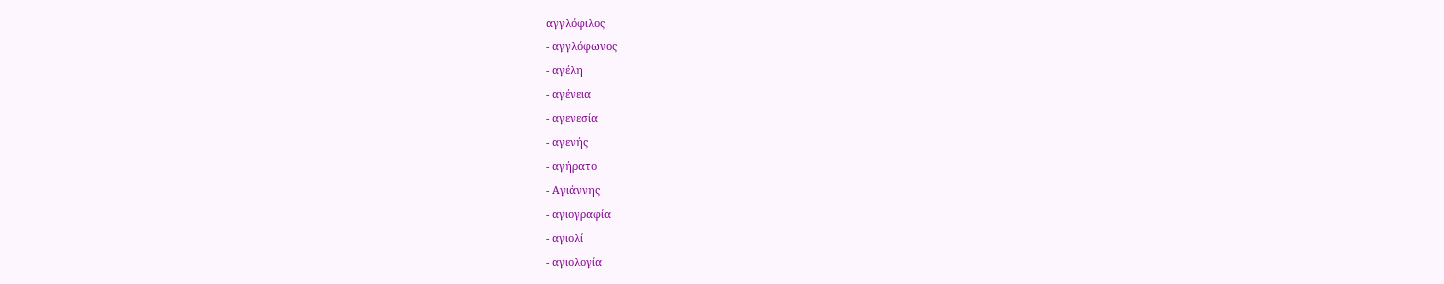αγγλόφιλος
- αγγλόφωνος
- αγέλη
- αγένεια
- αγενεσία
- αγενής
- αγήρατο
- Αγιάννης
- αγιογραφία
- αγιολί
- αγιολογία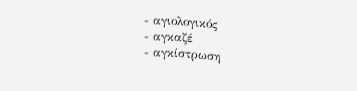- αγιολογικός
- αγκαζέ
- αγκίστρωση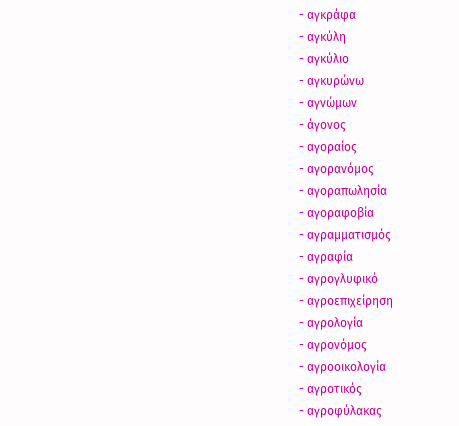- αγκράφα
- αγκύλη
- αγκύλιο
- αγκυρώνω
- αγνώμων
- άγονος
- αγοραίος
- αγορανόμος
- αγοραπωλησία
- αγοραφοβία
- αγραμματισμός
- αγραφία
- αγρογλυφικό
- αγροεπιχείρηση
- αγρολογία
- αγρονόμος
- αγροοικολογία
- αγροτικός
- αγροφύλακας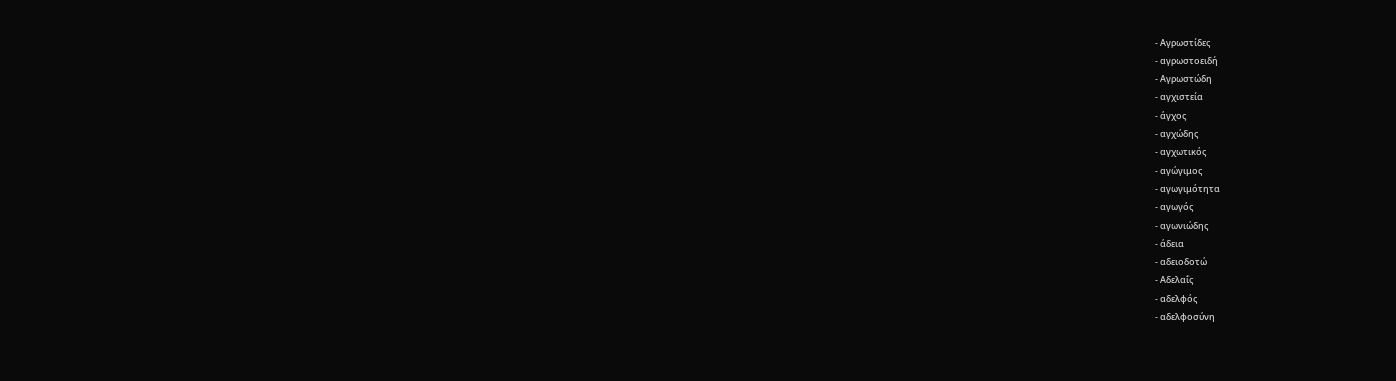- Αγρωστίδες
- αγρωστοειδή
- Αγρωστώδη
- αγχιστεία
- άγχος
- αγχώδης
- αγχωτικός
- αγώγιμος
- αγωγιμότητα
- αγωγός
- αγωνιώδης
- άδεια
- αδειοδοτώ
- Αδελαΐς
- αδελφός
- αδελφοσύνη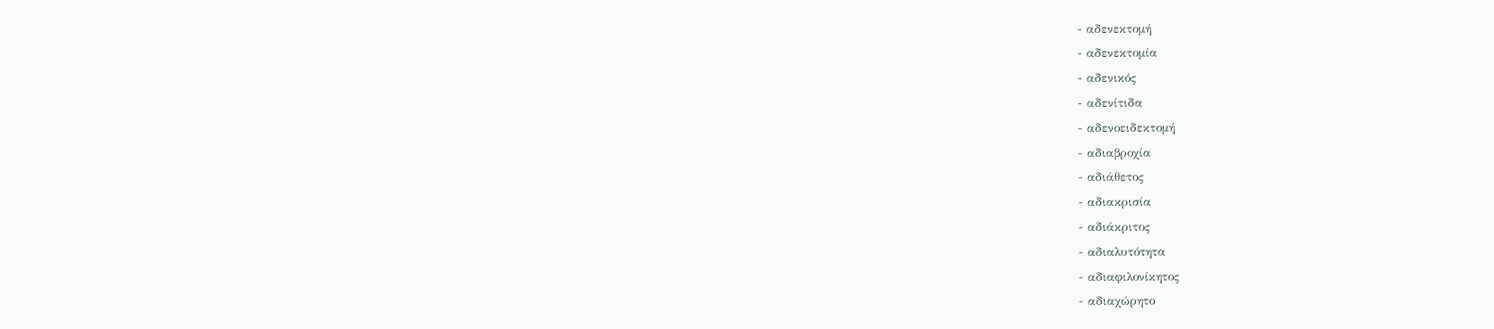- αδενεκτομή
- αδενεκτομία
- αδενικός
- αδενίτιδα
- αδενοειδεκτομή
- αδιαβροχία
- αδιάθετος
- αδιακρισία
- αδιάκριτος
- αδιαλυτότητα
- αδιαφιλονίκητος
- αδιαχώρητο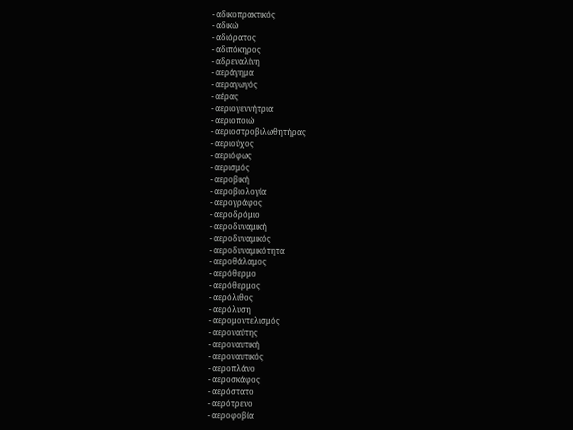- αδικοπρακτικός
- αδικώ
- αδιόρατος
- αδιπόκηρος
- αδρεναλίνη
- αεράγημα
- αεραγωγός
- αέρας
- αεριογεννήτρια
- αεριοποιώ
- αεριοστροβιλωθητήρας
- αεριούχος
- αεριόφως
- αερισμός
- αεροβική
- αεροβιολογία
- αερογράφος
- αεροδρόμιο
- αεροδυναμική
- αεροδυναμικός
- αεροδυναμικότητα
- αεροθάλαμος
- αερόθερμο
- αερόθερμος
- αερόλιθος
- αερόλυση
- αερομοντελισμός
- αεροναύτης
- αεροναυτική
- αεροναυτικός
- αεροπλάνο
- αεροσκάφος
- αερόστατο
- αερότρενο
- αεροφοβία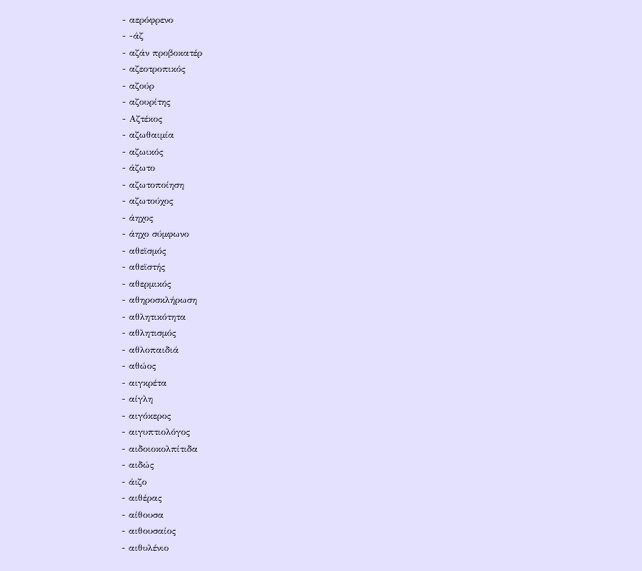- αερόφρενο
- -άζ
- αζάν προβοκατέρ
- αζεοτροπικός
- αζούρ
- αζουρίτης
- Αζτέκος
- αζωθαιμία
- αζωικός
- άζωτο
- αζωτοποίηση
- αζωτούχος
- άηχος
- άηχο σύμφωνο
- αθεϊσμός
- αθεϊστής
- αθερμικός
- αθηροσκλήρωση
- αθλητικότητα
- αθλητισμός
- αθλοπαιδιά
- αθώος
- αιγκρέτα
- αίγλη
- αιγόκερος
- αιγυπτιολόγος
- αιδοιοκολπίτιδα
- αιδώς
- άιζο
- αιθέρας
- αίθουσα
- αιθουσαίος
- αιθυλένιο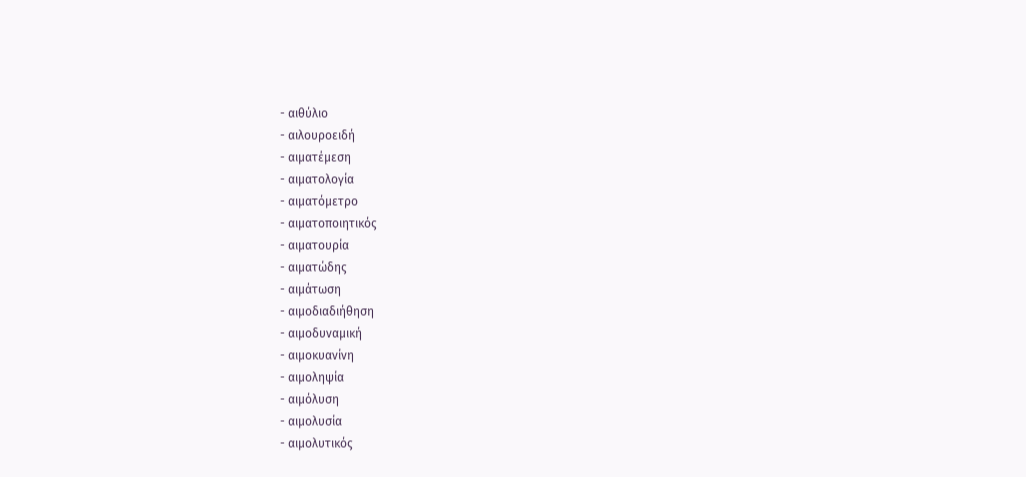- αιθύλιο
- αιλουροειδή
- αιματέμεση
- αιματολογία
- αιματόμετρο
- αιματοποιητικός
- αιματουρία
- αιματώδης
- αιμάτωση
- αιμοδιαδιήθηση
- αιμοδυναμική
- αιμοκυανίνη
- αιμοληψία
- αιμόλυση
- αιμολυσία
- αιμολυτικός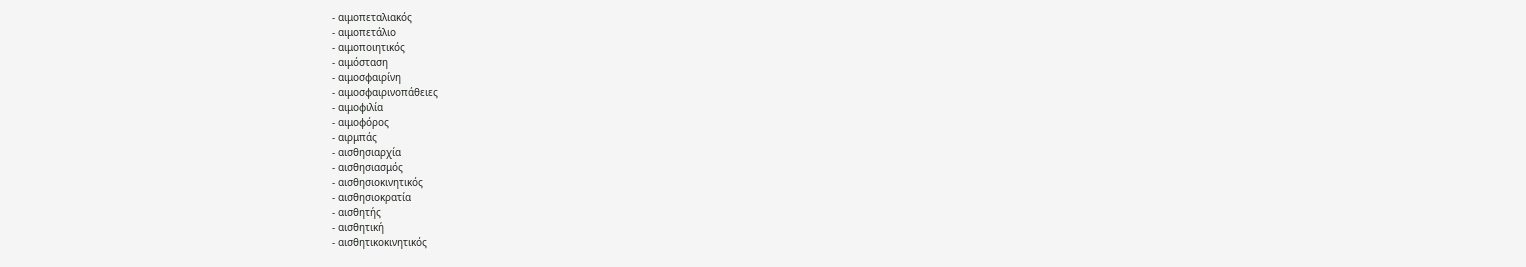- αιμοπεταλιακός
- αιμοπετάλιο
- αιμοποιητικός
- αιμόσταση
- αιμοσφαιρίνη
- αιμοσφαιρινοπάθειες
- αιμοφιλία
- αιμοφόρος
- αιρμπάς
- αισθησιαρχία
- αισθησιασμός
- αισθησιοκινητικός
- αισθησιοκρατία
- αισθητής
- αισθητική
- αισθητικοκινητικός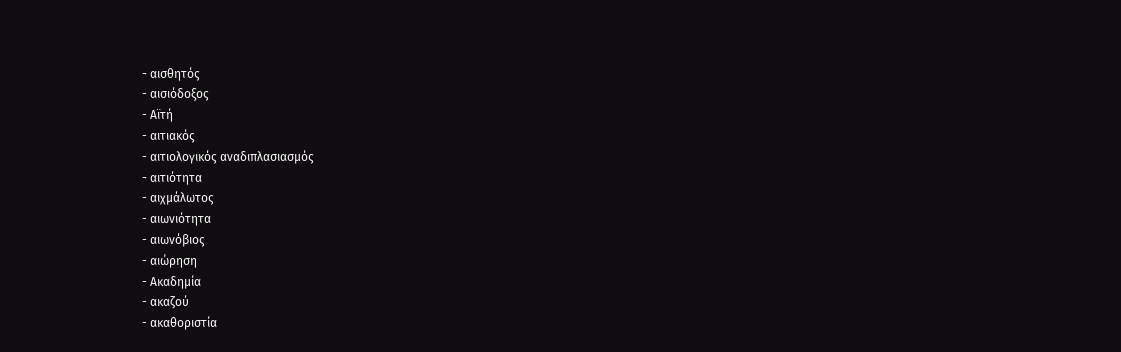- αισθητός
- αισιόδοξος
- Αϊτή
- αιτιακός
- αιτιολογικός αναδιπλασιασμός
- αιτιότητα
- αιχμάλωτος
- αιωνιότητα
- αιωνόβιος
- αιώρηση
- Ακαδημία
- ακαζού
- ακαθοριστία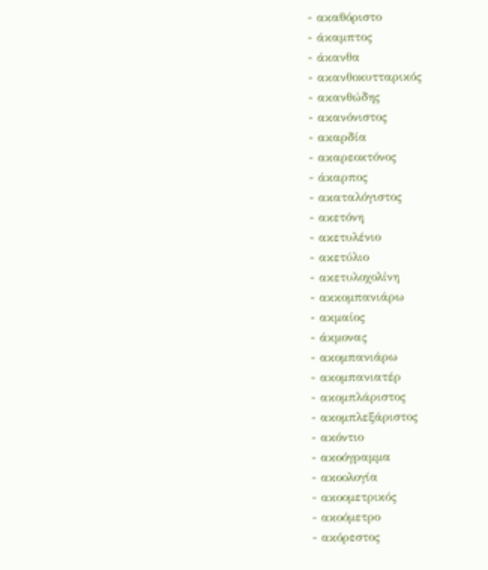- ακαθόριστο
- άκαμπτος
- άκανθα
- ακανθοκυτταρικός
- ακανθώδης
- ακανόνιστος
- ακαρδία
- ακαρεοκτόνος
- άκαρπος
- ακαταλόγιστος
- ακετόνη
- ακετυλένιο
- ακετύλιο
- ακετυλοχολίνη
- ακκομπανιάρω
- ακμαίος
- άκμονας
- ακομπανιάρω
- ακομπανιατέρ
- ακομπλάριστος
- ακομπλεξάριστος
- ακόντιο
- ακοόγραμμα
- ακοολογία
- ακοομετρικός
- ακοόμετρο
- ακόρεστος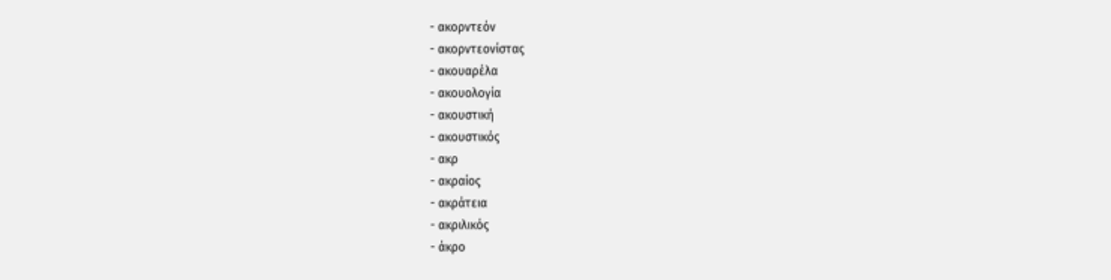- ακορντεόν
- ακορντεονίστας
- ακουαρέλα
- ακουολογία
- ακουστική
- ακουστικός
- ακρ
- ακραίος
- ακράτεια
- ακριλικός
- άκρο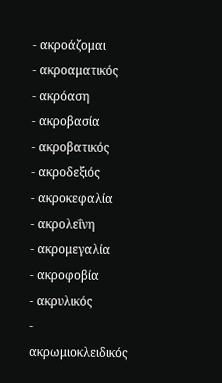- ακροάζομαι
- ακροαματικός
- ακρόαση
- ακροβασία
- ακροβατικός
- ακροδεξιός
- ακροκεφαλία
- ακρολεΐνη
- ακρομεγαλία
- ακροφοβία
- ακρυλικός
- ακρωμιοκλειδικός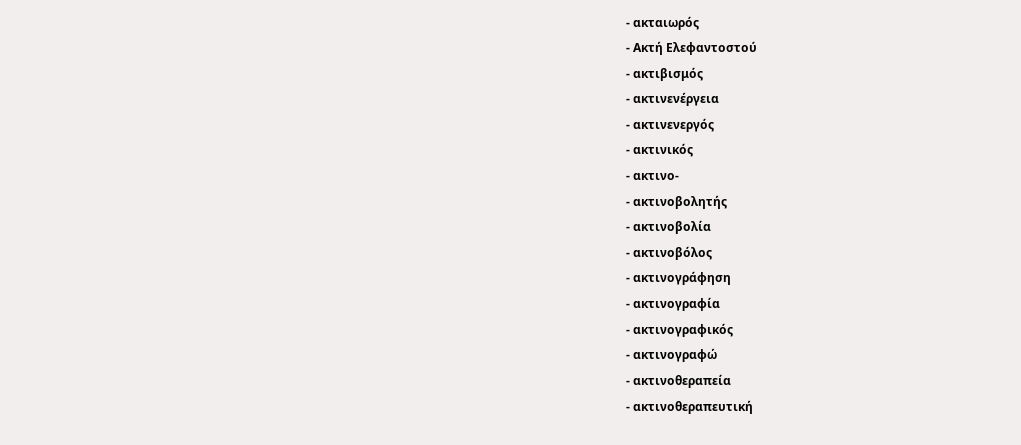- ακταιωρός
- Ακτή Ελεφαντοστού
- ακτιβισμός
- ακτινενέργεια
- ακτινενεργός
- ακτινικός
- ακτινο-
- ακτινοβολητής
- ακτινοβολία
- ακτινοβόλος
- ακτινογράφηση
- ακτινογραφία
- ακτινογραφικός
- ακτινογραφώ
- ακτινοθεραπεία
- ακτινοθεραπευτική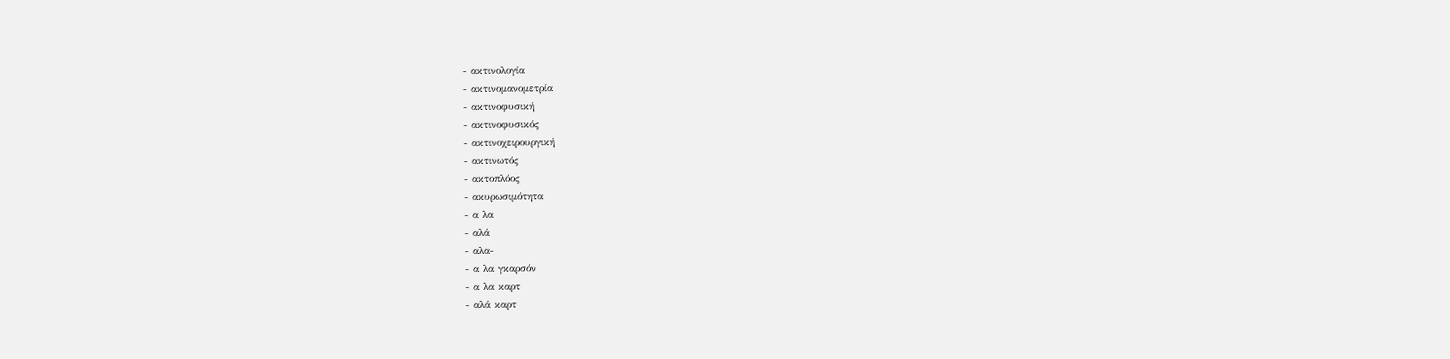- ακτινολογία
- ακτινομανομετρία
- ακτινοφυσική
- ακτινοφυσικός
- ακτινοχειρουργική
- ακτινωτός
- ακτοπλόος
- ακυρωσιμότητα
- α λα
- αλά
- αλα-
- α λα γκαρσόν
- α λα καρτ
- αλά καρτ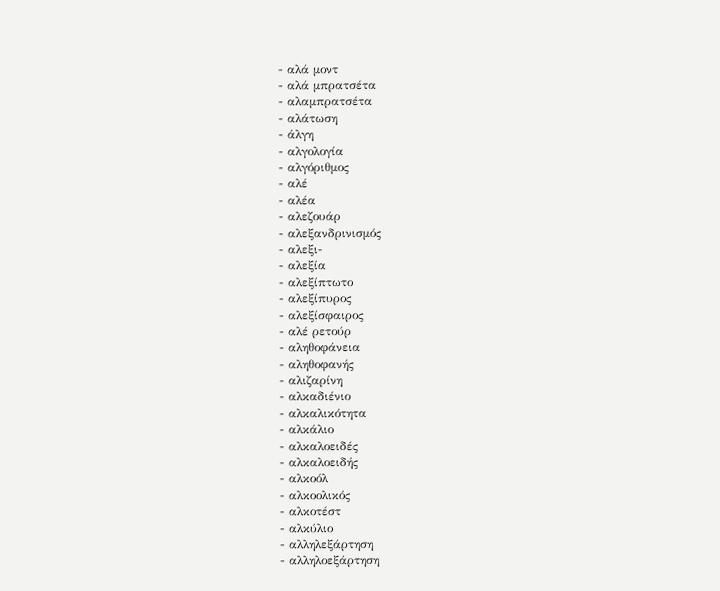- αλά μοντ
- αλά μπρατσέτα
- αλαμπρατσέτα
- αλάτωση
- άλγη
- αλγολογία
- αλγόριθμος
- αλέ
- αλέα
- αλεζουάρ
- αλεξανδρινισμός
- αλεξι-
- αλεξία
- αλεξίπτωτο
- αλεξίπυρος
- αλεξίσφαιρος
- αλέ ρετούρ
- αληθοφάνεια
- αληθοφανής
- αλιζαρίνη
- αλκαδιένιο
- αλκαλικότητα
- αλκάλιο
- αλκαλοειδές
- αλκαλοειδής
- αλκοόλ
- αλκοολικός
- αλκοτέστ
- αλκύλιο
- αλληλεξάρτηση
- αλληλοεξάρτηση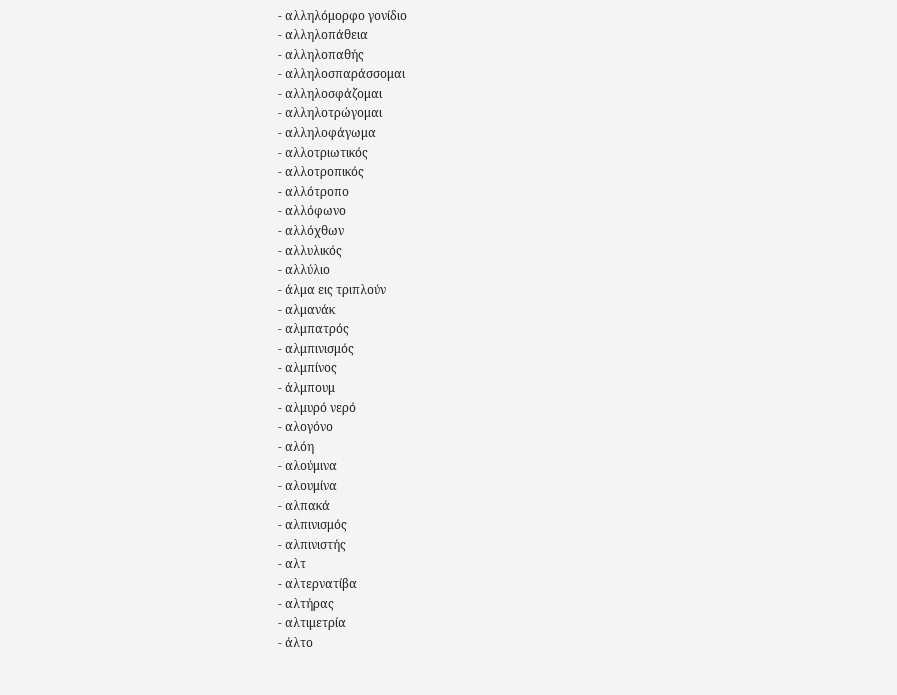- αλληλόμορφο γονίδιο
- αλληλοπάθεια
- αλληλοπαθής
- αλληλοσπαράσσομαι
- αλληλοσφάζομαι
- αλληλοτρώγομαι
- αλληλοφάγωμα
- αλλοτριωτικός
- αλλοτροπικός
- αλλότροπο
- αλλόφωνο
- αλλόχθων
- αλλυλικός
- αλλύλιο
- άλμα εις τριπλούν
- αλμανάκ
- αλμπατρός
- αλμπινισμός
- αλμπίνος
- άλμπουμ
- αλμυρό νερό
- αλογόνο
- αλόη
- αλούμινα
- αλουμίνα
- αλπακά
- αλπινισμός
- αλπινιστής
- αλτ
- αλτερνατίβα
- αλτήρας
- αλτιμετρία
- άλτο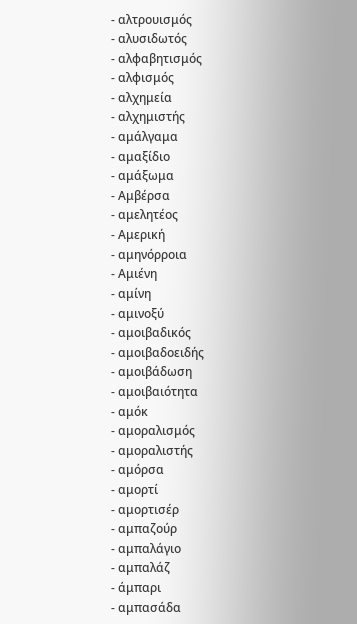- αλτρουισμός
- αλυσιδωτός
- αλφαβητισμός
- αλφισμός
- αλχημεία
- αλχημιστής
- αμάλγαμα
- αμαξίδιο
- αμάξωμα
- Αμβέρσα
- αμελητέος
- Αμερική
- αμηνόρροια
- Αμιένη
- αμίνη
- αμινοξύ
- αμοιβαδικός
- αμοιβαδοειδής
- αμοιβάδωση
- αμοιβαιότητα
- αμόκ
- αμοραλισμός
- αμοραλιστής
- αμόρσα
- αμορτί
- αμορτισέρ
- αμπαζούρ
- αμπαλάγιο
- αμπαλάζ
- άμπαρι
- αμπασάδα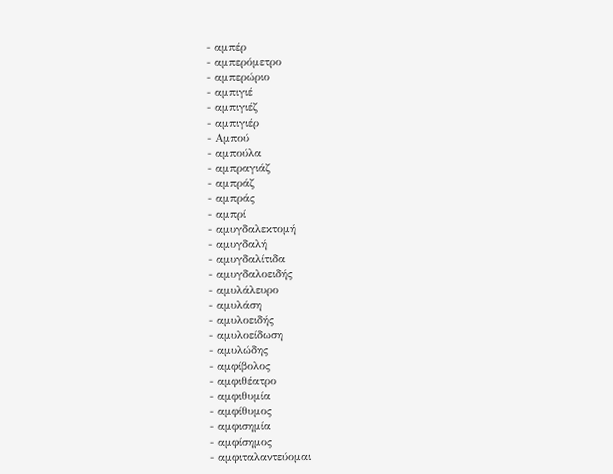- αμπέρ
- αμπερόμετρο
- αμπερώριο
- αμπιγιέ
- αμπιγιέζ
- αμπιγιέρ
- Αμπού
- αμπούλα
- αμπραγιάζ
- αμπράζ
- αμπράς
- αμπρί
- αμυγδαλεκτομή
- αμυγδαλή
- αμυγδαλίτιδα
- αμυγδαλοειδής
- αμυλάλευρο
- αμυλάση
- αμυλοειδής
- αμυλοείδωση
- αμυλώδης
- αμφίβολος
- αμφιθέατρο
- αμφιθυμία
- αμφίθυμος
- αμφισημία
- αμφίσημος
- αμφιταλαντεύομαι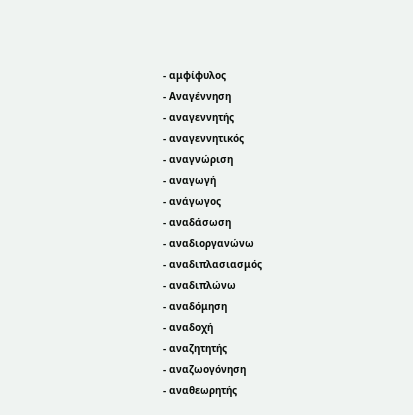- αμφίφυλος
- Αναγέννηση
- αναγεννητής
- αναγεννητικός
- αναγνώριση
- αναγωγή
- ανάγωγος
- αναδάσωση
- αναδιοργανώνω
- αναδιπλασιασμός
- αναδιπλώνω
- αναδόμηση
- αναδοχή
- αναζητητής
- αναζωογόνηση
- αναθεωρητής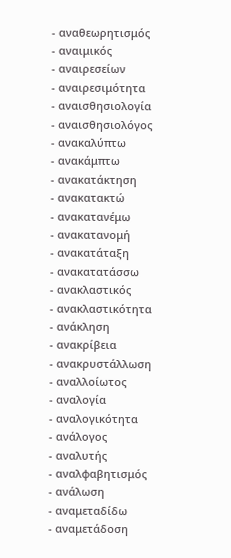- αναθεωρητισμός
- αναιμικός
- αναιρεσείων
- αναιρεσιμότητα
- αναισθησιολογία
- αναισθησιολόγος
- ανακαλύπτω
- ανακάμπτω
- ανακατάκτηση
- ανακατακτώ
- ανακατανέμω
- ανακατανομή
- ανακατάταξη
- ανακατατάσσω
- ανακλαστικός
- ανακλαστικότητα
- ανάκληση
- ανακρίβεια
- ανακρυστάλλωση
- αναλλοίωτος
- αναλογία
- αναλογικότητα
- ανάλογος
- αναλυτής
- αναλφαβητισμός
- ανάλωση
- αναμεταδίδω
- αναμετάδοση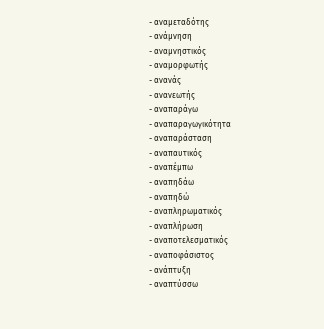- αναμεταδότης
- ανάμνηση
- αναμνηστικός
- αναμορφωτής
- ανανάς
- ανανεωτής
- αναπαράγω
- αναπαραγωγικότητα
- αναπαράσταση
- αναπαυτικός
- αναπέμπω
- αναπηδάω
- αναπηδώ
- αναπληρωματικός
- αναπλήρωση
- αναποτελεσματικός
- αναποφάσιστος
- ανάπτυξη
- αναπτύσσω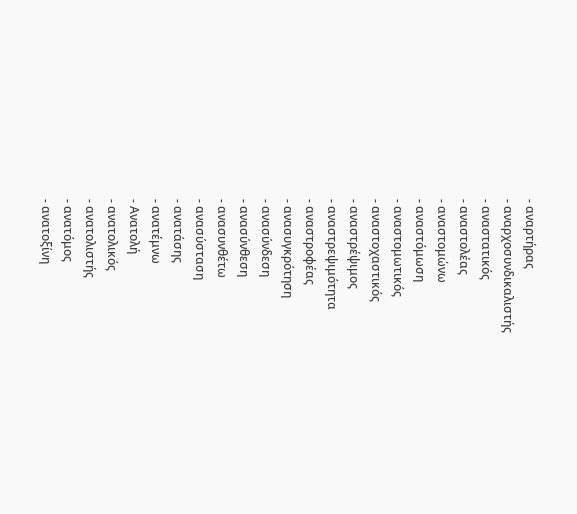- αναρτήρας
- αναρχοσυνδικαλιστής
- αναστατικός
- αναστολέας
- αναστομώνω
- αναστόμωση
- αναστομωτικός
- αναστοχαστικός
- αναστρέψιμος
- αναστρεψιμότητα
- αναστροφέας
- ανασυγκρότηση
- ανασύνδεση
- ανασύνθεση
- ανασυνθέτω
- ανασύσταση
- ανατάσης
- ανατέμνω
- Ανατολή
- ανατολικός
- ανατολιστής
- ανατόμος
- ανατοξίνη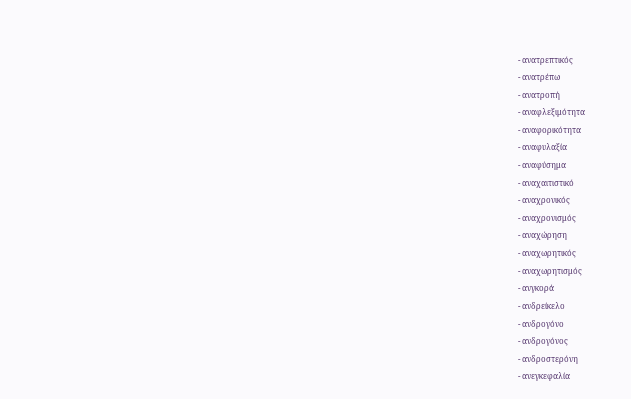- ανατρεπτικός
- ανατρέπω
- ανατροπή
- αναφλεξιμότητα
- αναφορικότητα
- αναφυλαξία
- αναφύσημα
- αναχαιτιστικό
- αναχρονικός
- αναχρονισμός
- αναχώρηση
- αναχωρητικός
- αναχωρητισμός
- ανγκορά
- ανδρείκελο
- ανδρογόνο
- ανδρογόνος
- ανδροστερόνη
- ανεγκεφαλία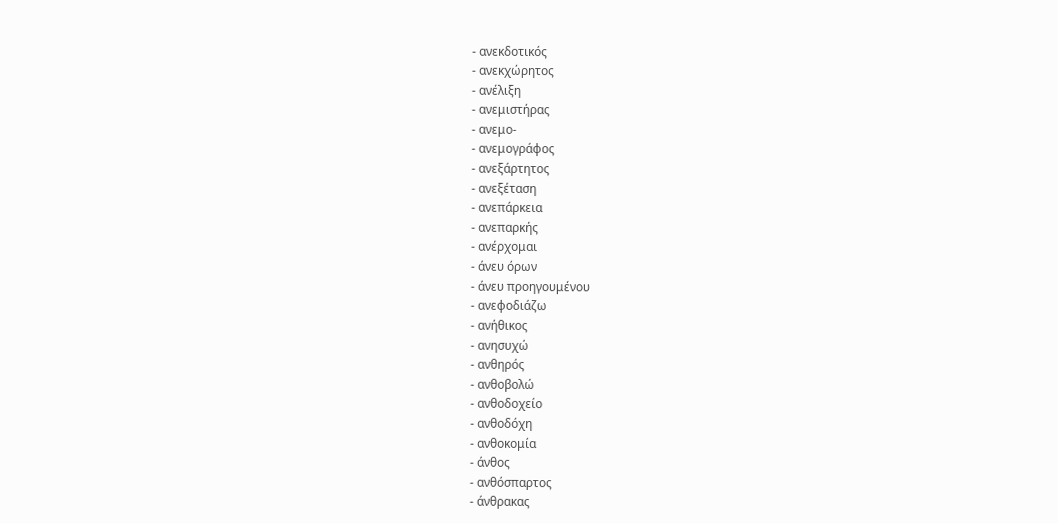- ανεκδοτικός
- ανεκχώρητος
- ανέλιξη
- ανεμιστήρας
- ανεμο-
- ανεμογράφος
- ανεξάρτητος
- ανεξέταση
- ανεπάρκεια
- ανεπαρκής
- ανέρχομαι
- άνευ όρων
- άνευ προηγουμένου
- ανεφοδιάζω
- ανήθικος
- ανησυχώ
- ανθηρός
- ανθοβολώ
- ανθοδοχείο
- ανθοδόχη
- ανθοκομία
- άνθος
- ανθόσπαρτος
- άνθρακας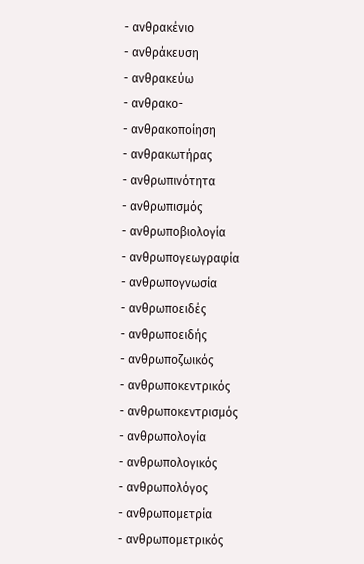- ανθρακένιο
- ανθράκευση
- ανθρακεύω
- ανθρακο-
- ανθρακοποίηση
- ανθρακωτήρας
- ανθρωπινότητα
- ανθρωπισμός
- ανθρωποβιολογία
- ανθρωπογεωγραφία
- ανθρωπογνωσία
- ανθρωποειδές
- ανθρωποειδής
- ανθρωποζωικός
- ανθρωποκεντρικός
- ανθρωποκεντρισμός
- ανθρωπολογία
- ανθρωπολογικός
- ανθρωπολόγος
- ανθρωπομετρία
- ανθρωπομετρικός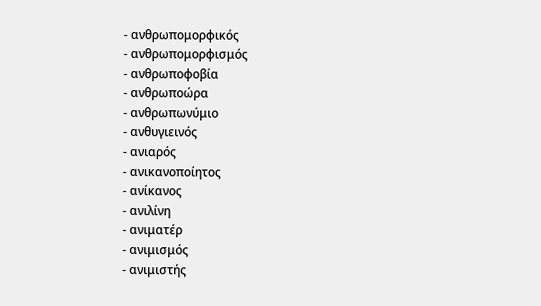- ανθρωπομορφικός
- ανθρωπομορφισμός
- ανθρωποφοβία
- ανθρωποώρα
- ανθρωπωνύμιο
- ανθυγιεινός
- ανιαρός
- ανικανοποίητος
- ανίκανος
- ανιλίνη
- ανιματέρ
- ανιμισμός
- ανιμιστής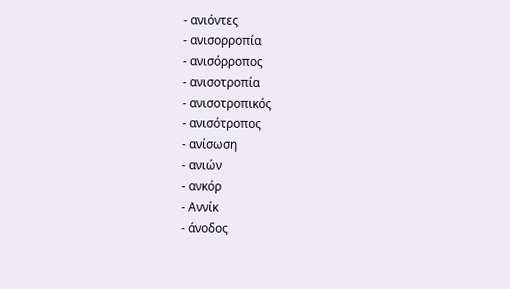- ανιόντες
- ανισορροπία
- ανισόρροπος
- ανισοτροπία
- ανισοτροπικός
- ανισότροπος
- ανίσωση
- ανιών
- ανκόρ
- Αννίκ
- άνοδος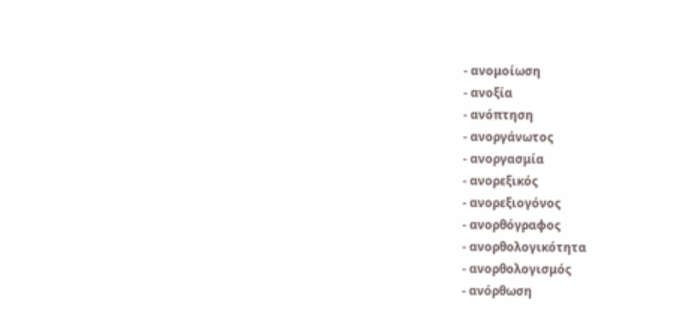- ανομοίωση
- ανοξία
- ανόπτηση
- ανοργάνωτος
- ανοργασμία
- ανορεξικός
- ανορεξιογόνος
- ανορθόγραφος
- ανορθολογικότητα
- ανορθολογισμός
- ανόρθωση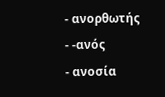- ανορθωτής
- -ανός
- ανοσία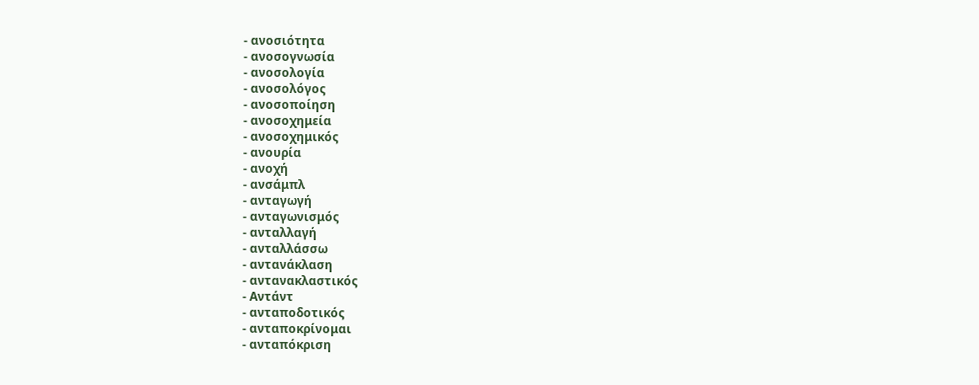- ανοσιότητα
- ανοσογνωσία
- ανοσολογία
- ανοσολόγος
- ανοσοποίηση
- ανοσοχημεία
- ανοσοχημικός
- ανουρία
- ανοχή
- ανσάμπλ
- ανταγωγή
- ανταγωνισμός
- ανταλλαγή
- ανταλλάσσω
- αντανάκλαση
- αντανακλαστικός
- Αντάντ
- ανταποδοτικός
- ανταποκρίνομαι
- ανταπόκριση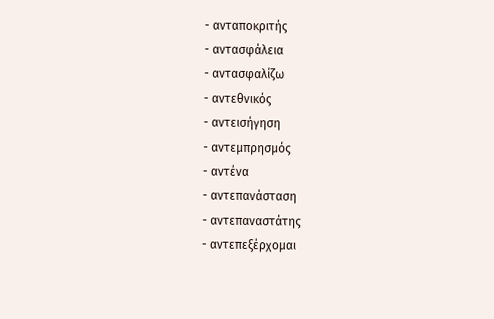- ανταποκριτής
- αντασφάλεια
- αντασφαλίζω
- αντεθνικός
- αντεισήγηση
- αντεμπρησμός
- αντένα
- αντεπανάσταση
- αντεπαναστάτης
- αντεπεξέρχομαι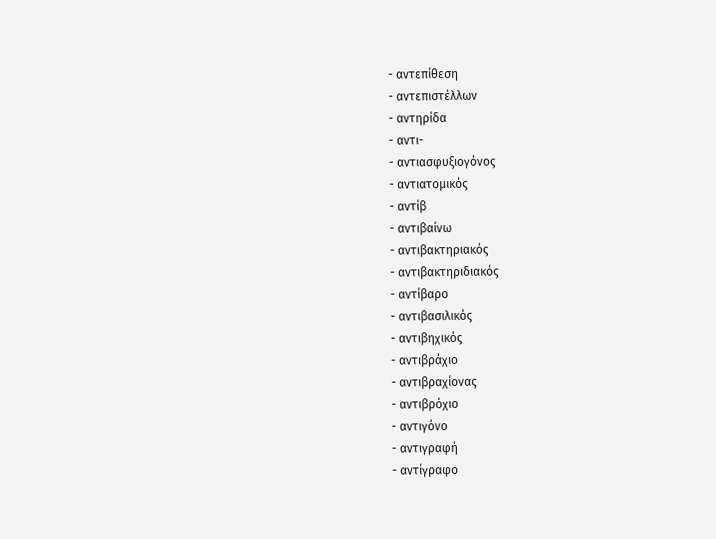- αντεπίθεση
- αντεπιστέλλων
- αντηρίδα
- αντι-
- αντιασφυξιογόνος
- αντιατομικός
- αντίβ
- αντιβαίνω
- αντιβακτηριακός
- αντιβακτηριδιακός
- αντίβαρο
- αντιβασιλικός
- αντιβηχικός
- αντιβράχιο
- αντιβραχίονας
- αντιβρόχιο
- αντιγόνο
- αντιγραφή
- αντίγραφο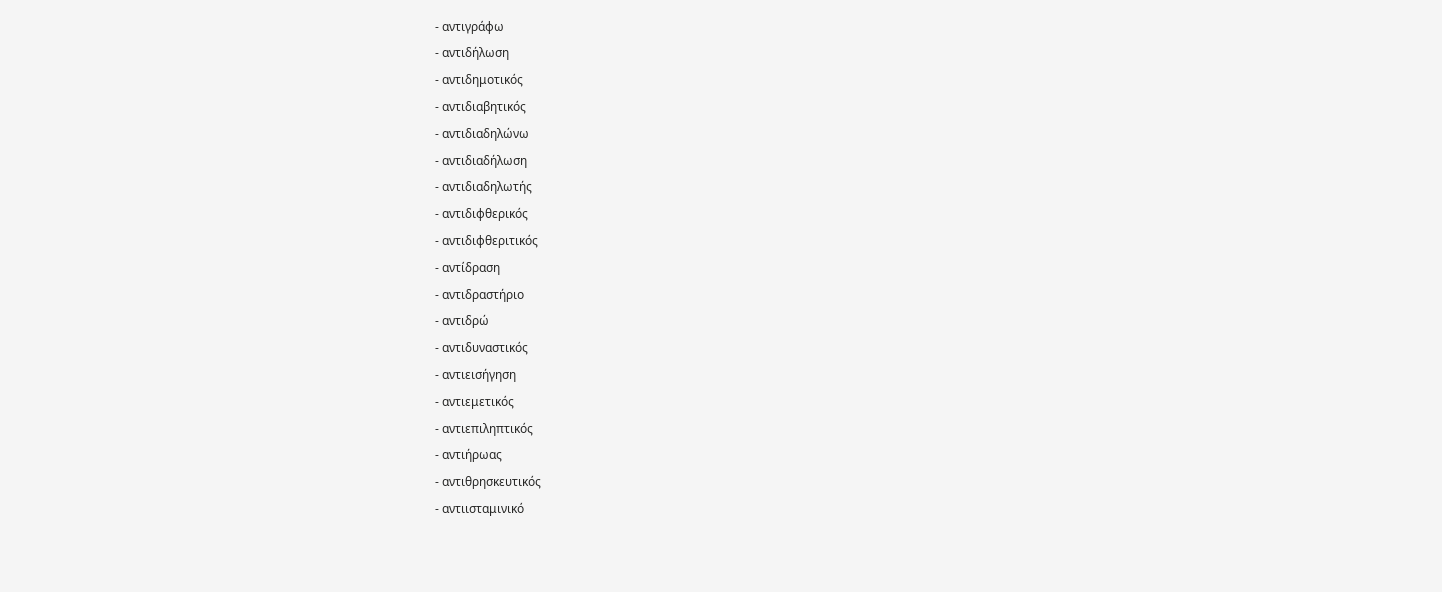- αντιγράφω
- αντιδήλωση
- αντιδημοτικός
- αντιδιαβητικός
- αντιδιαδηλώνω
- αντιδιαδήλωση
- αντιδιαδηλωτής
- αντιδιφθερικός
- αντιδιφθεριτικός
- αντίδραση
- αντιδραστήριο
- αντιδρώ
- αντιδυναστικός
- αντιεισήγηση
- αντιεμετικός
- αντιεπιληπτικός
- αντιήρωας
- αντιθρησκευτικός
- αντιισταμινικό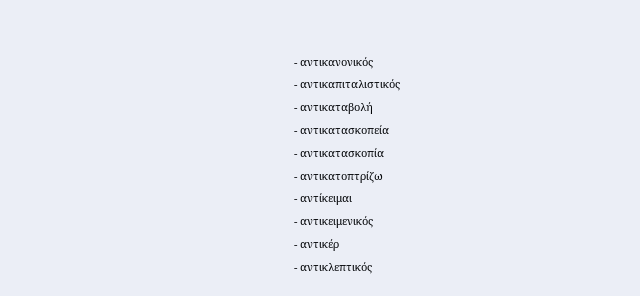- αντικανονικός
- αντικαπιταλιστικός
- αντικαταβολή
- αντικατασκοπεία
- αντικατασκοπία
- αντικατοπτρίζω
- αντίκειμαι
- αντικειμενικός
- αντικέρ
- αντικλεπτικός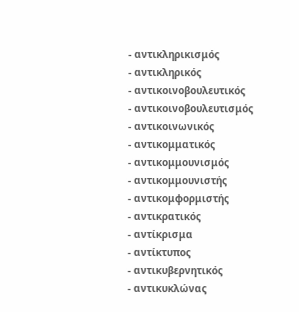- αντικληρικισμός
- αντικληρικός
- αντικοινοβουλευτικός
- αντικοινοβουλευτισμός
- αντικοινωνικός
- αντικομματικός
- αντικομμουνισμός
- αντικομμουνιστής
- αντικομφορμιστής
- αντικρατικός
- αντίκρισμα
- αντίκτυπος
- αντικυβερνητικός
- αντικυκλώνας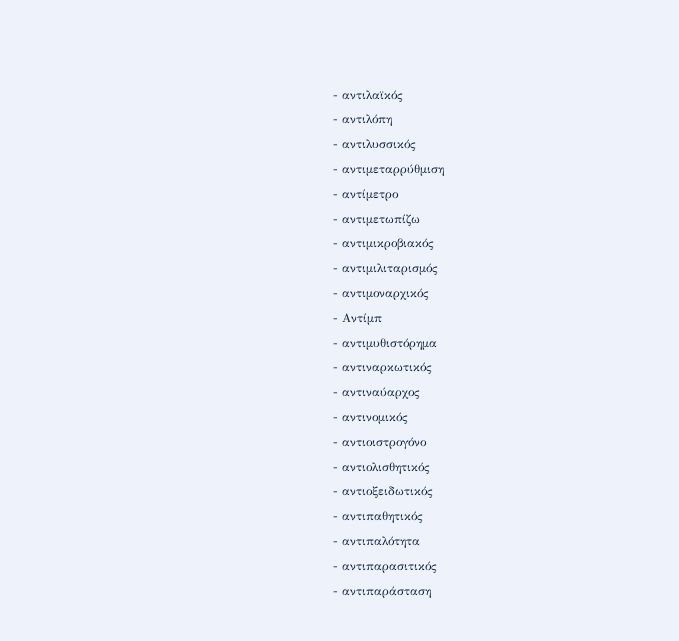- αντιλαϊκός
- αντιλόπη
- αντιλυσσικός
- αντιμεταρρύθμιση
- αντίμετρο
- αντιμετωπίζω
- αντιμικροβιακός
- αντιμιλιταρισμός
- αντιμοναρχικός
- Αντίμπ
- αντιμυθιστόρημα
- αντιναρκωτικός
- αντιναύαρχος
- αντινομικός
- αντιοιστρογόνο
- αντιολισθητικός
- αντιοξειδωτικός
- αντιπαθητικός
- αντιπαλότητα
- αντιπαρασιτικός
- αντιπαράσταση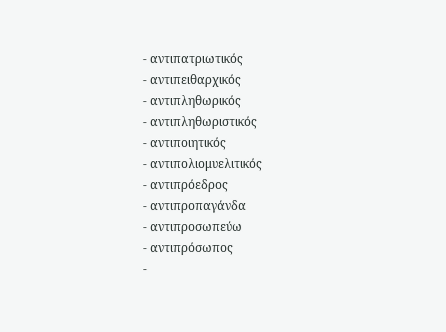- αντιπατριωτικός
- αντιπειθαρχικός
- αντιπληθωρικός
- αντιπληθωριστικός
- αντιποιητικός
- αντιπολιομυελιτικός
- αντιπρόεδρος
- αντιπροπαγάνδα
- αντιπροσωπεύω
- αντιπρόσωπος
-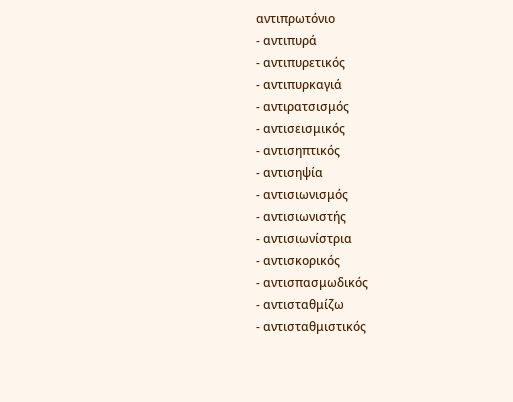αντιπρωτόνιο
- αντιπυρά
- αντιπυρετικός
- αντιπυρκαγιά
- αντιρατσισμός
- αντισεισμικός
- αντισηπτικός
- αντισηψία
- αντισιωνισμός
- αντισιωνιστής
- αντισιωνίστρια
- αντισκορικός
- αντισπασμωδικός
- αντισταθμίζω
- αντισταθμιστικός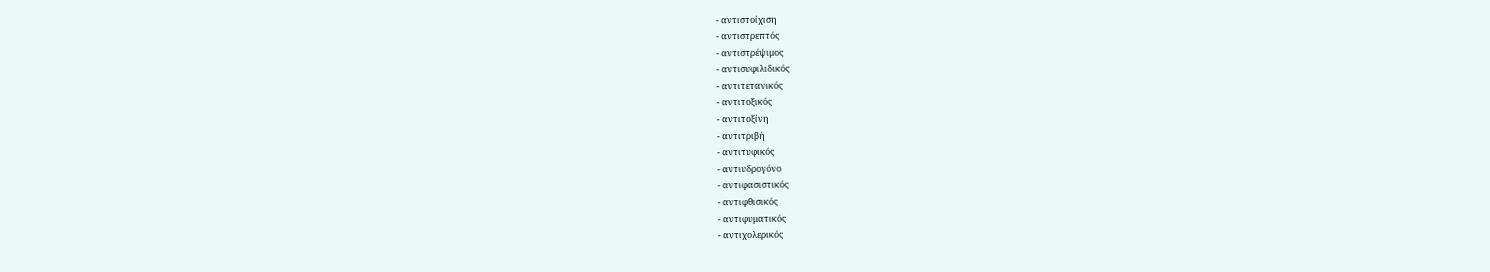- αντιστοίχιση
- αντιστρεπτός
- αντιστρέψιμος
- αντισυφιλιδικός
- αντιτετανικός
- αντιτοξικός
- αντιτοξίνη
- αντιτριβή
- αντιτυφικός
- αντιυδρογόνο
- αντιφασιστικός
- αντιφθισικός
- αντιφυματικός
- αντιχολερικός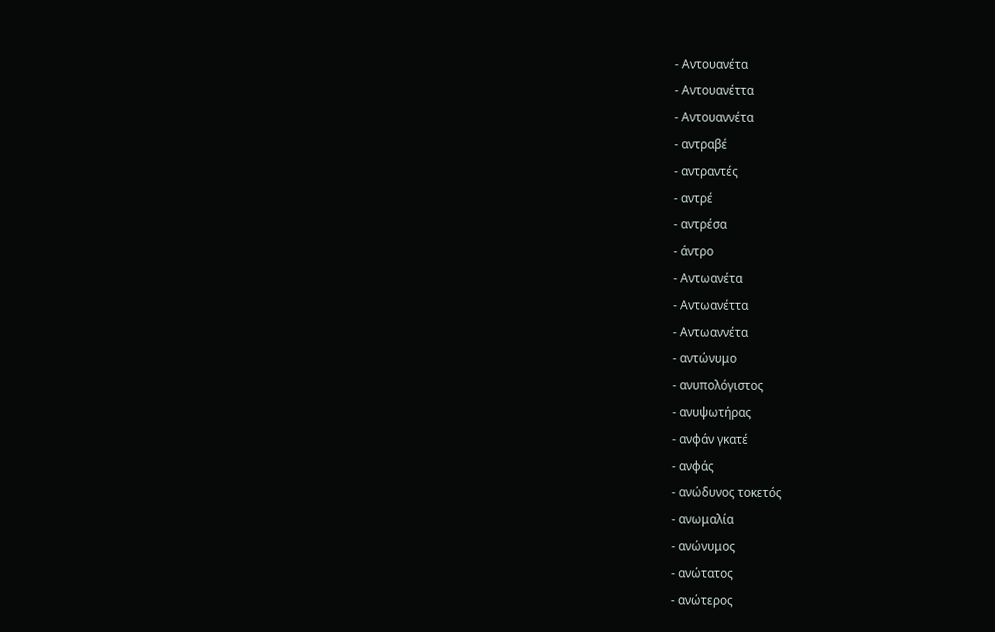- Αντουανέτα
- Αντουανέττα
- Αντουαννέτα
- αντραβέ
- αντραντές
- αντρέ
- αντρέσα
- άντρο
- Αντωανέτα
- Αντωανέττα
- Αντωαννέτα
- αντώνυμο
- ανυπολόγιστος
- ανυψωτήρας
- ανφάν γκατέ
- ανφάς
- ανώδυνος τοκετός
- ανωμαλία
- ανώνυμος
- ανώτατος
- ανώτερος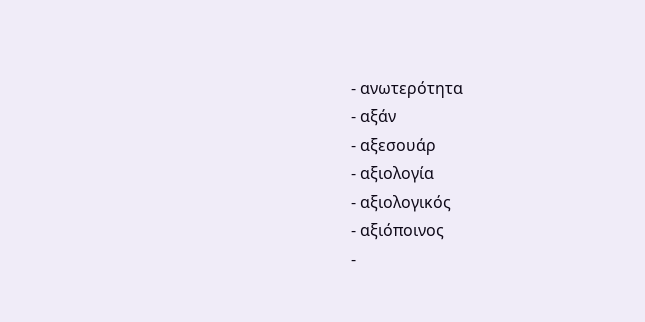- ανωτερότητα
- αξάν
- αξεσουάρ
- αξιολογία
- αξιολογικός
- αξιόποινος
-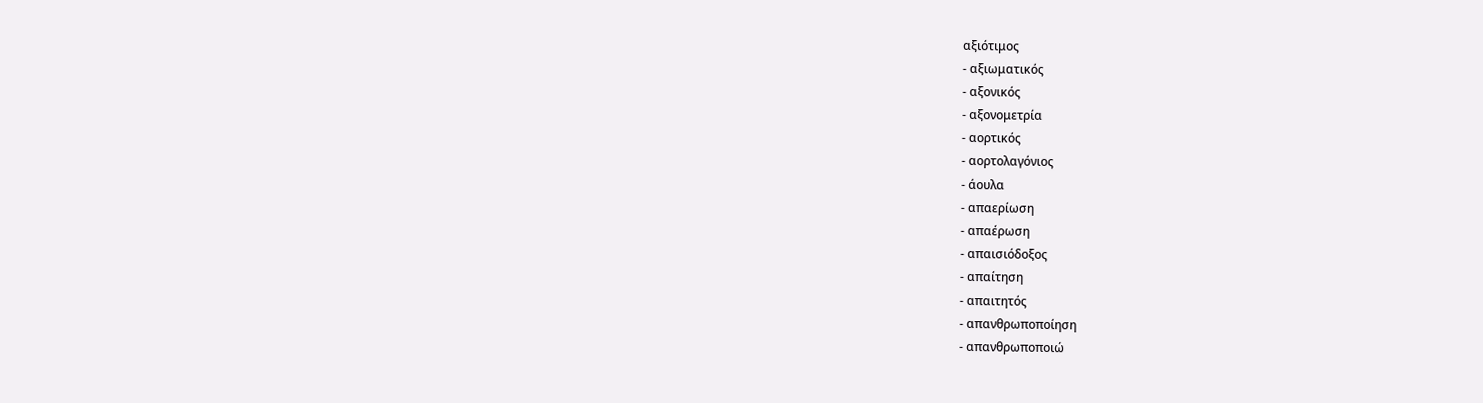αξιότιμος
- αξιωματικός
- αξονικός
- αξονομετρία
- αορτικός
- αορτολαγόνιος
- άουλα
- απαερίωση
- απαέρωση
- απαισιόδοξος
- απαίτηση
- απαιτητός
- απανθρωποποίηση
- απανθρωποποιώ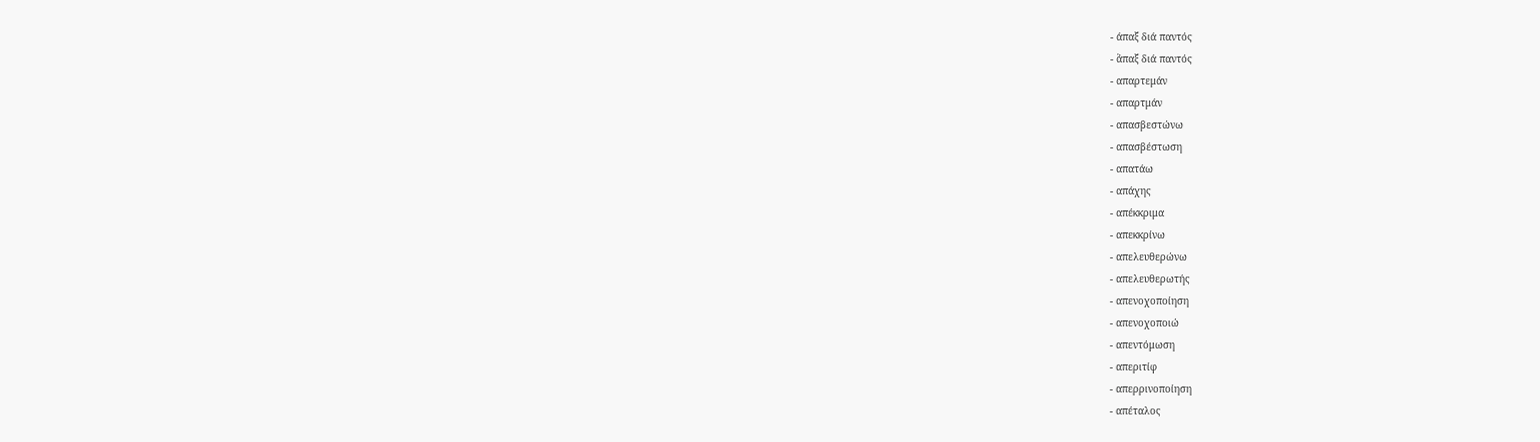- άπαξ διά παντός
- ἅπαξ διά παντός
- απαρτεμάν
- απαρτμάν
- απασβεστώνω
- απασβέστωση
- απατάω
- απάχης
- απέκκριμα
- απεκκρίνω
- απελευθερώνω
- απελευθερωτής
- απενοχοποίηση
- απενοχοποιώ
- απεντόμωση
- απεριτίφ
- απερρινοποίηση
- απέταλος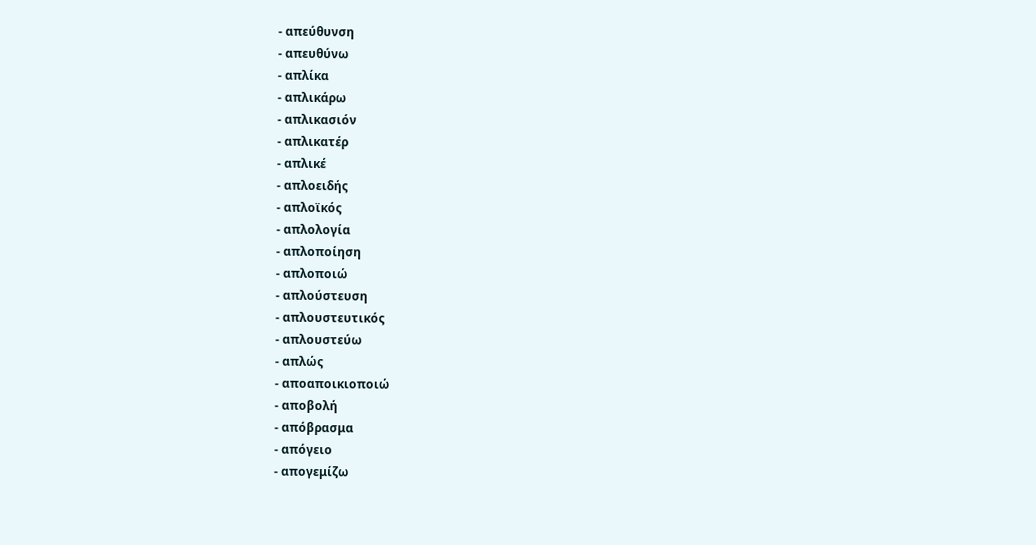- απεύθυνση
- απευθύνω
- απλίκα
- απλικάρω
- απλικασιόν
- απλικατέρ
- απλικέ
- απλοειδής
- απλοϊκός
- απλολογία
- απλοποίηση
- απλοποιώ
- απλούστευση
- απλουστευτικός
- απλουστεύω
- απλώς
- αποαποικιοποιώ
- αποβολή
- απόβρασμα
- απόγειο
- απογεμίζω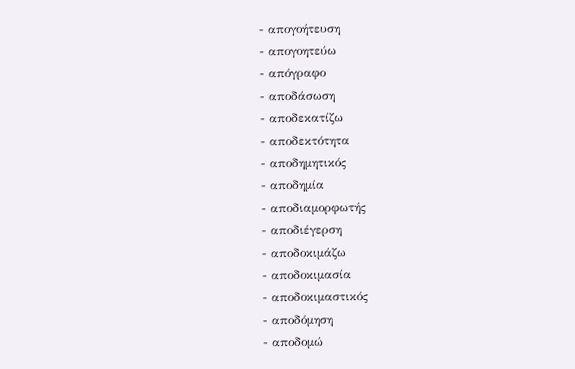- απογοήτευση
- απογοητεύω
- απόγραφο
- αποδάσωση
- αποδεκατίζω
- αποδεκτότητα
- αποδημητικός
- αποδημία
- αποδιαμορφωτής
- αποδιέγερση
- αποδοκιμάζω
- αποδοκιμασία
- αποδοκιμαστικός
- αποδόμηση
- αποδομώ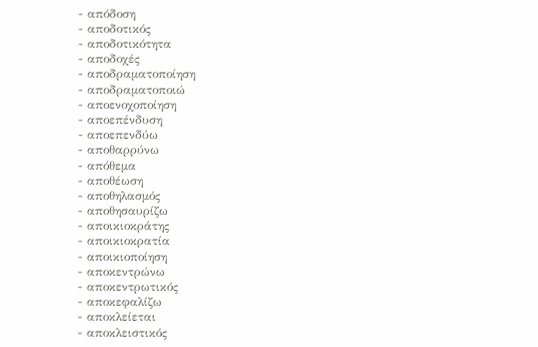- απόδοση
- αποδοτικός
- αποδοτικότητα
- αποδοχές
- αποδραματοποίηση
- αποδραματοποιώ
- αποενοχοποίηση
- αποεπένδυση
- αποεπενδύω
- αποθαρρύνω
- απόθεμα
- αποθέωση
- αποθηλασμός
- αποθησαυρίζω
- αποικιοκράτης
- αποικιοκρατία
- αποικιοποίηση
- αποκεντρώνω
- αποκεντρωτικός
- αποκεφαλίζω
- αποκλείεται
- αποκλειστικός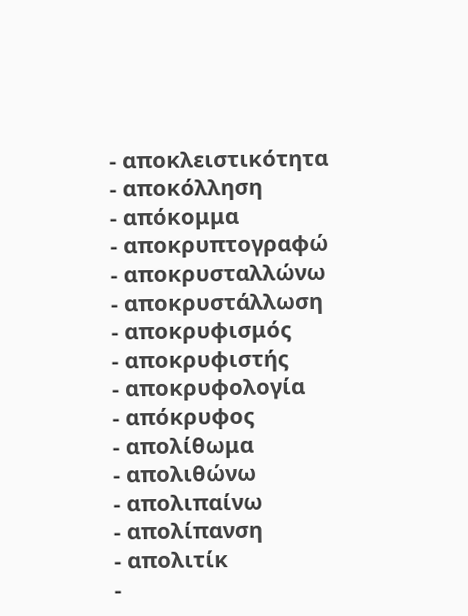- αποκλειστικότητα
- αποκόλληση
- απόκομμα
- αποκρυπτογραφώ
- αποκρυσταλλώνω
- αποκρυστάλλωση
- αποκρυφισμός
- αποκρυφιστής
- αποκρυφολογία
- απόκρυφος
- απολίθωμα
- απολιθώνω
- απολιπαίνω
- απολίπανση
- απολιτίκ
-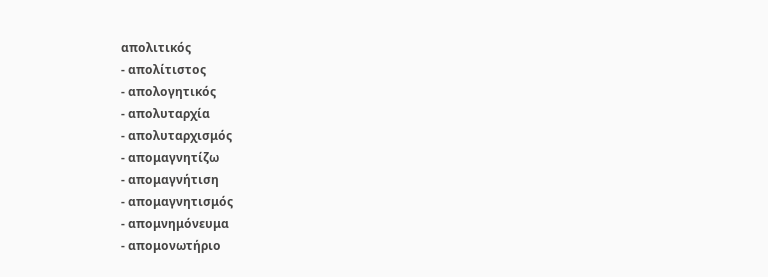απολιτικός
- απολίτιστος
- απολογητικός
- απολυταρχία
- απολυταρχισμός
- απομαγνητίζω
- απομαγνήτιση
- απομαγνητισμός
- απομνημόνευμα
- απομονωτήριο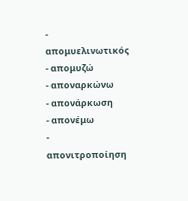- απομυελινωτικός
- απομυζώ
- αποναρκώνω
- απονάρκωση
- απονέμω
- απονιτροποίηση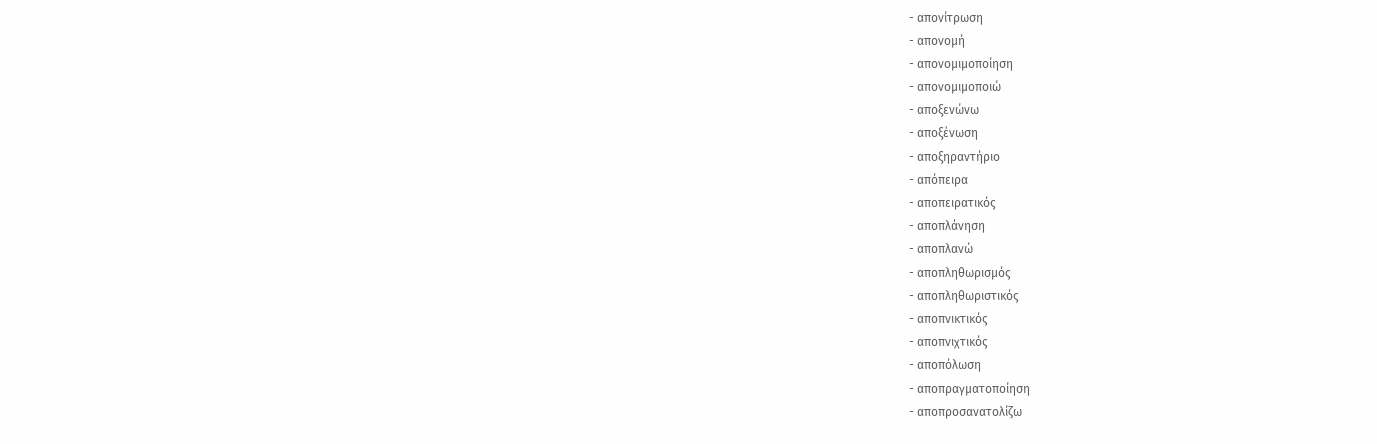- απονίτρωση
- απονομή
- απονομιμοποίηση
- απονομιμοποιώ
- αποξενώνω
- αποξένωση
- αποξηραντήριο
- απόπειρα
- αποπειρατικός
- αποπλάνηση
- αποπλανώ
- αποπληθωρισμός
- αποπληθωριστικός
- αποπνικτικός
- αποπνιχτικός
- αποπόλωση
- αποπραγματοποίηση
- αποπροσανατολίζω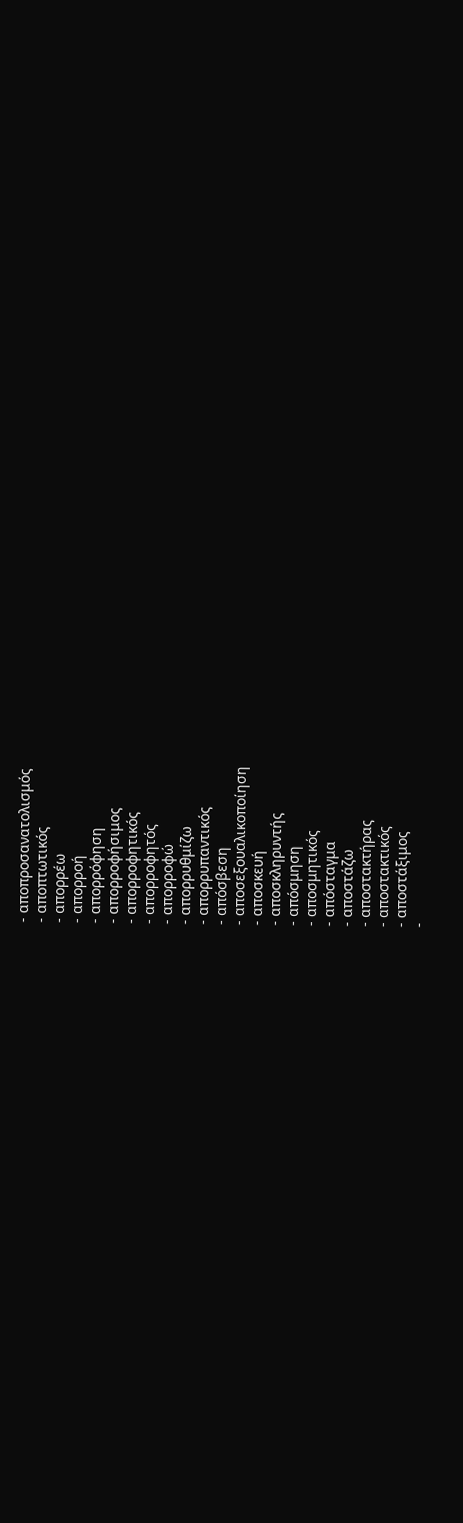- αποπροσανατολισμός
- αποπτωτικός
- απορρέω
- απορροή
- απορρόφηση
- απορροφήσιμος
- απορροφητικός
- απορροφητός
- απορροφώ
- απορρυθμίζω
- απορρυπαντικός
- απόσβεση
- αποσεξουαλικοποίηση
- αποσκευή
- αποσκληρυντής
- απόσμηση
- αποσμητικός
- απόσταγμα
- αποστάζω
- αποστακτήρας
- αποστακτικός
- αποστάξιμος
-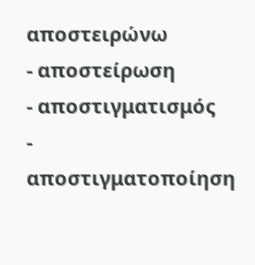αποστειρώνω
- αποστείρωση
- αποστιγματισμός
- αποστιγματοποίηση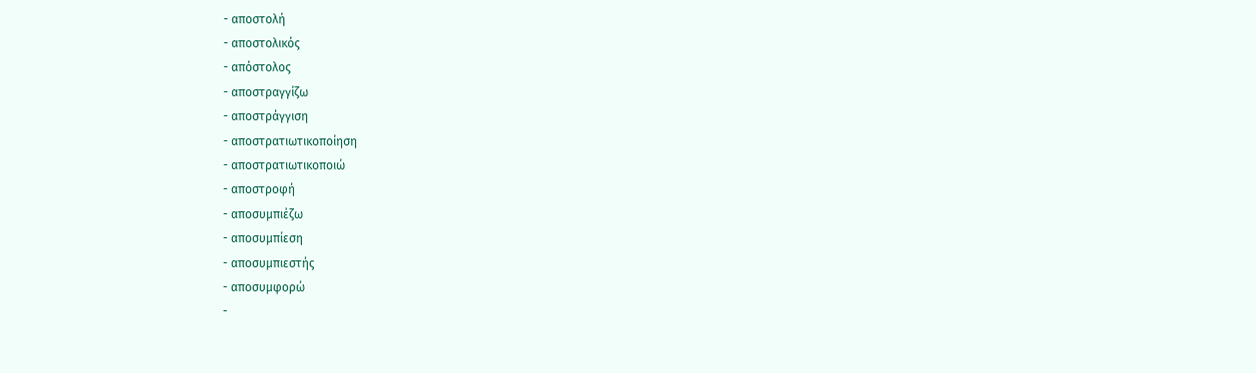- αποστολή
- αποστολικός
- απόστολος
- αποστραγγίζω
- αποστράγγιση
- αποστρατιωτικοποίηση
- αποστρατιωτικοποιώ
- αποστροφή
- αποσυμπιέζω
- αποσυμπίεση
- αποσυμπιεστής
- αποσυμφορώ
-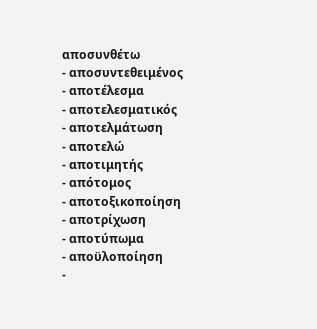αποσυνθέτω
- αποσυντεθειμένος
- αποτέλεσμα
- αποτελεσματικός
- αποτελμάτωση
- αποτελώ
- αποτιμητής
- απότομος
- αποτοξικοποίηση
- αποτρίχωση
- αποτύπωμα
- αποϋλοποίηση
-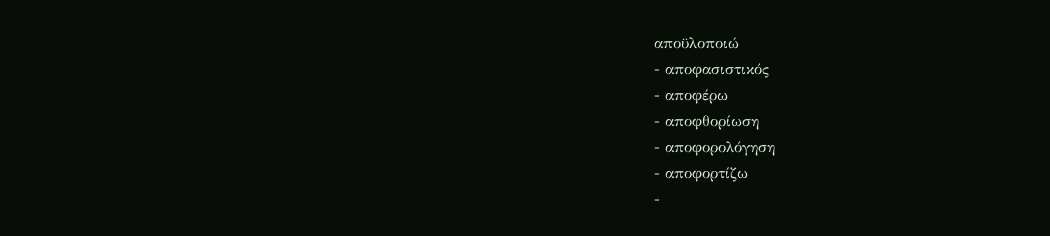αποϋλοποιώ
- αποφασιστικός
- αποφέρω
- αποφθορίωση
- αποφορολόγηση
- αποφορτίζω
-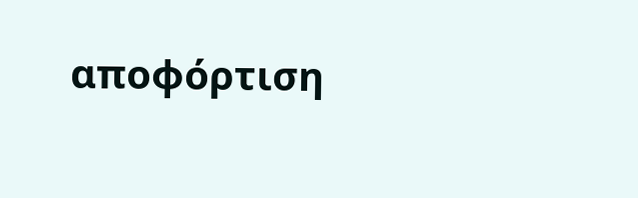αποφόρτιση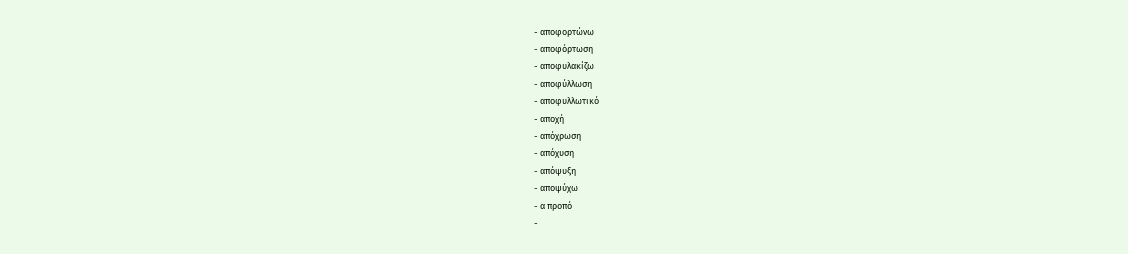- αποφορτώνω
- αποφόρτωση
- αποφυλακίζω
- αποφύλλωση
- αποφυλλωτικό
- αποχή
- απόχρωση
- απόχυση
- απόψυξη
- αποψύχω
- α προπό
-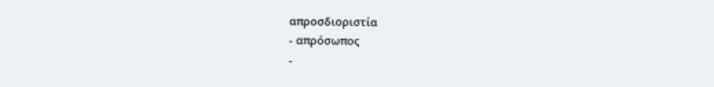απροσδιοριστία
- απρόσωπος
-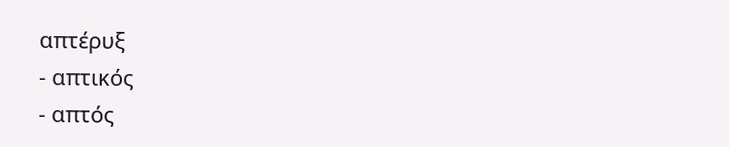απτέρυξ
- απτικός
- απτός